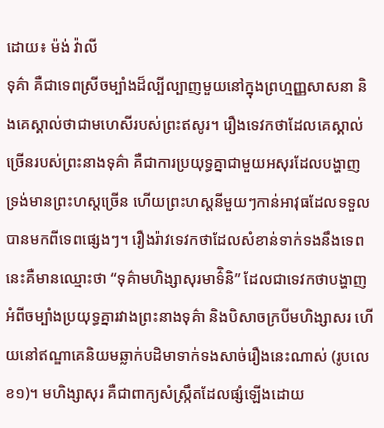ដោយ៖ ម៉ង់ វ៉ាលី
ទុគ៌ា គឺជាទេពស្រីចម្បាំងដ៏ល្បីល្បាញមួយនៅក្នុងព្រហ្មញ្ញសាសនា និងគេស្គាល់ថាជាមហេសីរបស់ព្រះឥសូរ។ រឿងទេវកថាដែលគេស្គាល់ច្រើនរបស់ព្រះនាងទុគ៌ា គឺជាការប្រយុទ្ធគ្នាជាមួយអសុរដែលបង្ហាញទ្រង់មានព្រះហស្តច្រើន ហើយព្រះហស្តនីមួយៗកាន់អាវុធដែលទទួលបានមកពីទេពផ្សេងៗ។ រឿងរ៉ាវទេវកថាដែលសំខាន់ទាក់ទងនឹងទេពនេះគឺមានឈ្មោះថា “ទុគ៌ាមហិង្សាសុរមាទ៌ិនិ” ដែលជាទេវកថាបង្ហាញអំពីចម្បាំងប្រយុទ្ធគ្នារវាងព្រះនាងទុគ៌ា និងបិសាចក្របីមហិង្សាសរ ហើយនៅឥណ្ឌាគេនិយមឆ្លាក់បដិមាទាក់ទងសាច់រឿងនេះណាស់ (រូបលេខ១)។ មហិង្សាសុរ គឺជាពាក្យសំស្រ្កឹតដែលផ្សំឡើងដោយ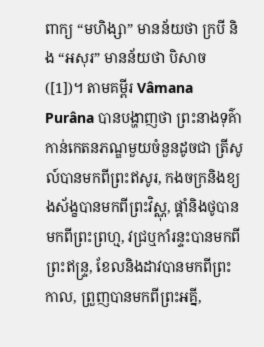ពាក្យ “មហិង្សា” មានន័យថា ក្របី និង “អសុរ” មានន័យថា បិសាច([1])។ តាមគម្ពីរ Vâmana Purâna បានបង្ហាញថា ព្រះនាងទុគ៌ាកាន់កេតនភណ្ឌមួយចំនួនដូចជា ត្រីសូល៍បានមកពីព្រះឥសូរ, កងចក្រនិងខ្យងស័ង្ខបានមកពីព្រះវិស្ណុ, ផ្គាំនិងថូបានមកពីព្រះព្រហ្ម, វជ្រឬកាំរន្ទះបានមកពីព្រះឥន្រ្ទ, ខែលនិងដាវបានមកពីព្រះកាល, ព្រួញបានមកពីព្រះអគ្នី,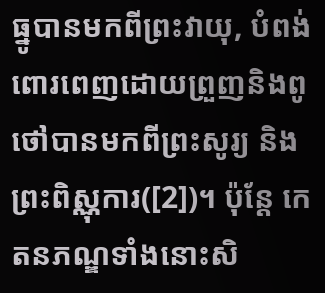ធ្នូបានមកពីព្រះវាយុ, បំពង់ពោរពេញដោយព្រួញនិងពូថៅបានមកពីព្រះសូរ្យ និងព្រះពិស្ណុការ([2])។ ប៉ុន្តែ កេតនភណ្ឌទាំងនោះសិ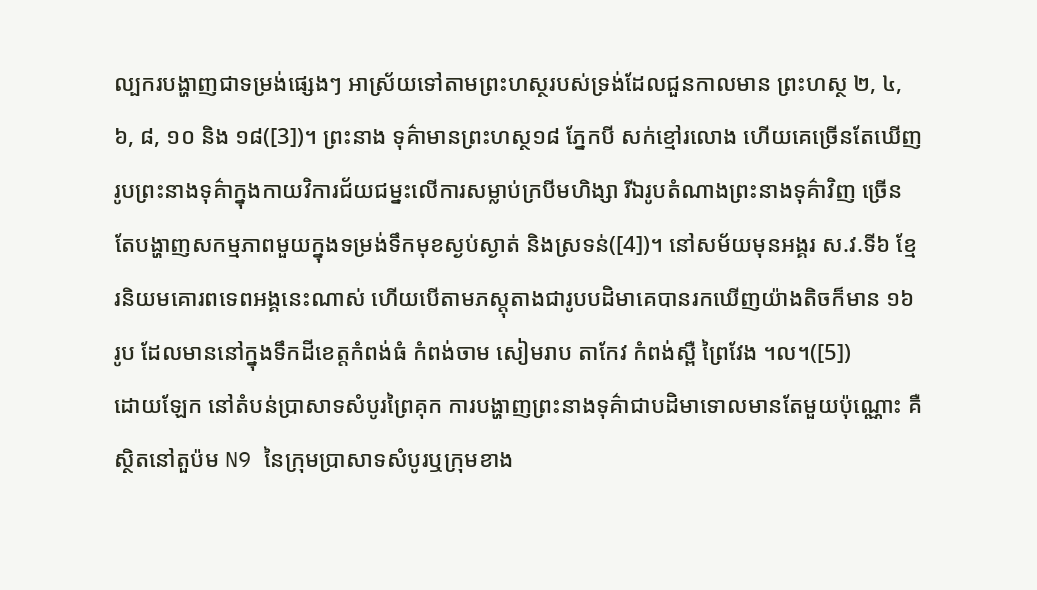ល្បករបង្ហាញជាទម្រង់ផ្សេងៗ អាស្រ័យទៅតាមព្រះហស្ថរបស់ទ្រង់ដែលជួនកាលមាន ព្រះហស្ថ ២, ៤, ៦, ៨, ១០ និង ១៨([3])។ ព្រះនាង ទុគ៌ាមានព្រះហស្ថ១៨ ភ្នែកបី សក់ខ្មៅរលោង ហើយគេច្រើនតែឃើញរូបព្រះនាងទុគ៌ាក្នុងកាយវិការជ័យជម្នះលើការសម្លាប់ក្របីមហិង្សា រីឯរូបតំណាងព្រះនាងទុគ៌ាវិញ ច្រើនតែបង្ហាញសកម្មភាពមួយក្នុងទម្រង់ទឹកមុខស្ងប់ស្ងាត់ និងស្រទន់([4])។ នៅសម័យមុនអង្គរ ស.វ.ទី៦ ខ្មែរនិយមគោរពទេពអង្គនេះណាស់ ហើយបើតាមភស្តុតាងជារូបបដិមាគេបានរកឃើញយ៉ាងតិចក៏មាន ១៦ រូប ដែលមាននៅក្នុងទឹកដីខេត្តកំពង់ធំ កំពង់ចាម សៀមរាប តាកែវ កំពង់ស្ពឺ ព្រៃវែង ។ល។([5])
ដោយឡែក នៅតំបន់ប្រាសាទសំបូរព្រៃគុក ការបង្ហាញព្រះនាងទុគ៌ាជាបដិមាទោលមានតែមួយប៉ុណ្ណោះ គឺស្ថិតនៅតួប៉ម N9 នៃក្រុមប្រាសាទសំបូរឬក្រុមខាង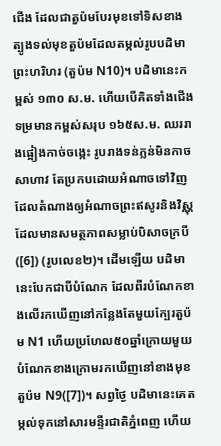ជើង ដែលជាតួប៉មបែរមុខទៅទិសខាងត្បូងទល់មុខតួប៉មដែលតម្កល់រូបបដិមាព្រះហរិហរ (តួប៉ម N10)។ បដិមានេះកម្ពស់ ១៣០ ស.ម. ហើយបើគិតទាំងជើងទម្រមានកម្ពស់សរុប ១៦៥ស.ម. ឈររាងផ្អៀងកាច់ចង្កេះ រូបរាងទន់ភ្លន់មិនកាចសាហាវ តែប្រកបដោយអំណាចទៅវិញ ដែលតំណាងឲ្យអំណាចព្រះឥសូរនិងវិស្ណុ ដែលមានសមត្ថភាពសម្លាប់បិសាចក្របី([6]) (រូបលេខ២)។ ដើមឡើយ បដិមានេះបែកជាបីបំណែក ដែលពីរបំណែកខាងលើរកឃើញនៅកន្លែងតែមួយក្បែរតួប៉ម N1 ហើយប្រហែល៥០ឆ្នាំក្រោយមួយបំណែកខាងក្រោមរកឃើញនៅខាងមុខតួប៉ម N9([7])។ សព្វថ្ងៃ បដិមានេះគេតម្កល់ទុកនៅសារមន្ទីរជាតិភ្នំពេញ ហើយ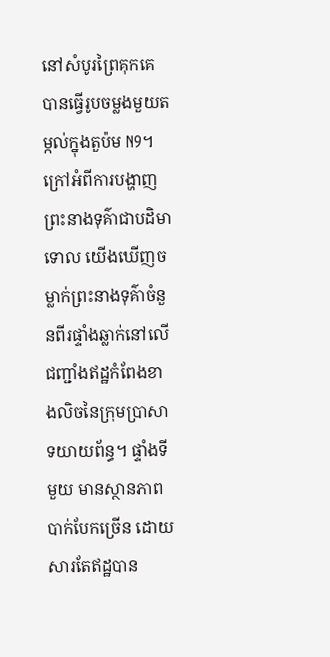នៅសំបូរព្រៃគុកគេបានធ្វើរូបចម្លងមួយតម្កល់ក្នុងតួប៉ម N9។
ក្រៅអំពីការបង្ហាញព្រះនាងទុគ៌ាជាបដិមាទោល យើងឃើញចម្លាក់ព្រះនាងទុគ៌ាចំនួនពីរផ្ទាំងឆ្លាក់នៅលើជញ្ជាំងឥដ្ឋកំពែងខាងលិចនៃក្រុមប្រាសាទយាយព័ន្ធ។ ផ្ទាំងទីមួយ មានស្ថានភាពបាក់បែកច្រើន ដោយសារតែឥដ្ឋបាន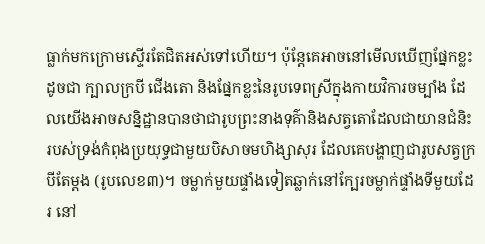ធ្លាក់មកក្រោមស្ទើរតែជិតអស់ទៅហើយ។ ប៉ុន្តែគេអាចនៅមើលឃើញផ្នែកខ្លះដូចជា ក្បាលក្របី ជើងតោ និងផ្នែកខ្លះនៃរូបទេពស្រីក្នុងកាយវិការចម្បាំង ដែលយើងអាចសន្និដ្ឋានបានថាជារូបព្រះនាងទុគ៌ានិងសត្វតោដែលជាយានជំនិះរបស់ទ្រង់កំពុងប្រយុទ្ធជាមួយបិសាចមហិង្សាសុរ ដែលគេបង្ហាញជារូបសត្វក្របីតែម្តង (រូបលេខ៣)។ ចម្លាក់មួយផ្ទាំងទៀតឆ្លាក់នៅក្បែរចម្លាក់ផ្ទាំងទីមួយដែរ នៅ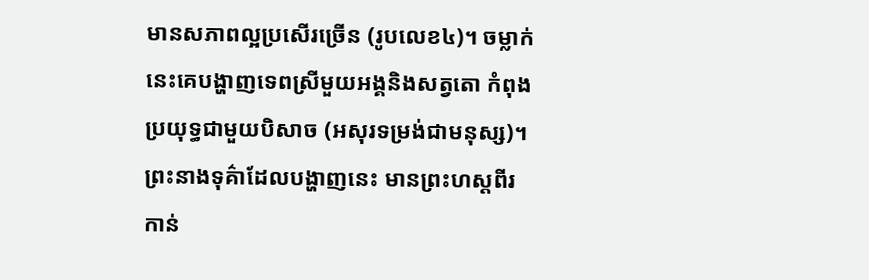មានសភាពល្អប្រសើរច្រើន (រូបលេខ៤)។ ចម្លាក់នេះគេបង្ហាញទេពស្រីមួយអង្គនិងសត្វតោ កំពុងប្រយុទ្ធជាមួយបិសាច (អសុរទម្រង់ជាមនុស្ស)។ ព្រះនាងទុគ៌ាដែលបង្ហាញនេះ មានព្រះហស្តពីរកាន់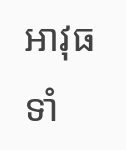អាវុធទាំ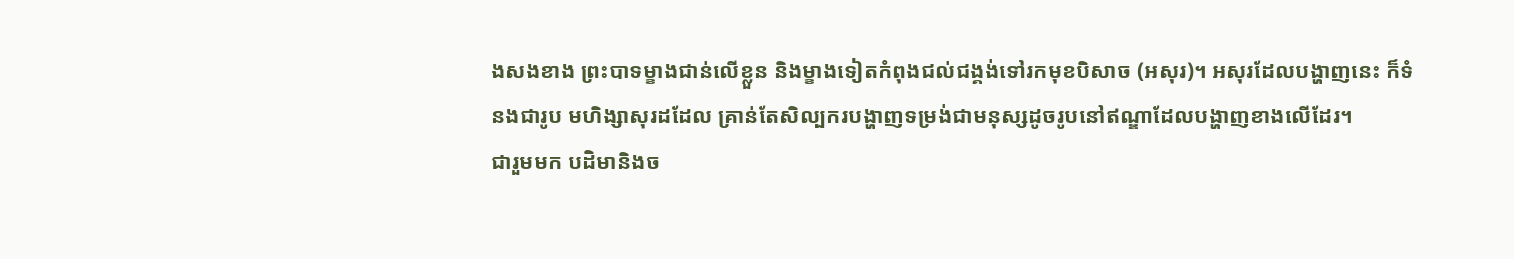ងសងខាង ព្រះបាទម្ខាងជាន់លើខ្លួន និងម្ខាងទៀតកំពុងជល់ជង្គង់ទៅរកមុខបិសាច (អសុរ)។ អសុរដែលបង្ហាញនេះ ក៏ទំនងជារូប មហិង្សាសុរដដែល គ្រាន់តែសិល្បករបង្ហាញទម្រង់ជាមនុស្សដូចរូបនៅឥណ្ឌាដែលបង្ហាញខាងលើដែរ។
ជារួមមក បដិមានិងច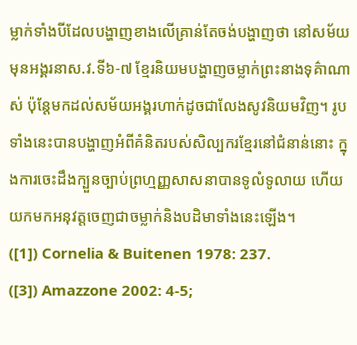ម្លាក់ទាំងបីដែលបង្ហាញខាងលើគ្រាន់តែចង់បង្ហាញថា នៅសម័យមុនអង្គរនាស.វ.ទី៦-៧ ខ្មែរនិយមបង្ហាញចម្លាក់ព្រះនាងទុគ៌ាណាស់ ប៉ុន្តែមកដល់សម័យអង្គរហាក់ដូចជាលែងសូវនិយមវិញ។ រូបទាំងនេះបានបង្ហាញអំពីគំនិតរបស់សិល្បករខ្មែរនៅជំនាន់នោះ ក្នុងការចេះដឹងក្បួនច្បាប់ព្រហ្មញ្ញសាសនាបានទូលំទូលាយ ហើយយកមកអនុវត្តចេញជាចម្លាក់និងបដិមាទាំងនេះឡើង។
([1]) Cornelia & Buitenen 1978: 237.
([3]) Amazzone 2002: 4-5;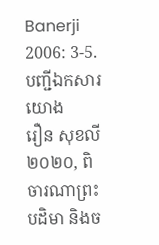Banerji 2006: 3-5.
បញ្ជីឯកសារយោង
រឿន សុខលី
២០២០, ពិចារណាព្រះបដិមា និងច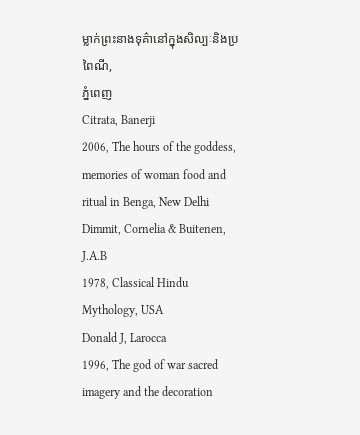ម្លាក់ព្រះនាងទុគ៌ានៅក្នុងសិល្បៈនិងប្រពៃណី,
ភ្នំពេញ
Citrata, Banerji
2006, The hours of the goddess, memories of woman food and ritual in Benga, New Delhi
Dimmit, Cornelia & Buitenen, J.A.B
1978, Classical Hindu Mythology, USA
Donald J, Larocca
1996, The god of war sacred imagery and the decoration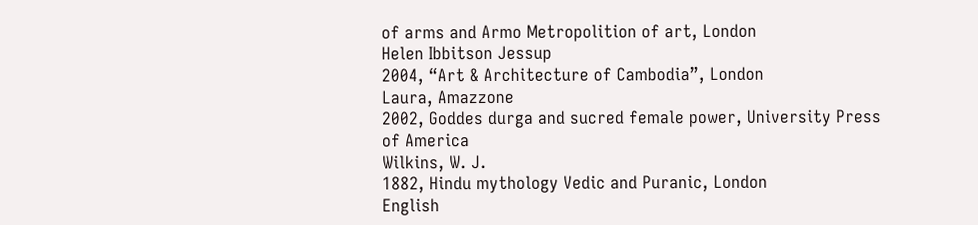of arms and Armo Metropolition of art, London
Helen Ibbitson Jessup
2004, “Art & Architecture of Cambodia”, London
Laura, Amazzone
2002, Goddes durga and sucred female power, University Press of America
Wilkins, W. J.
1882, Hindu mythology Vedic and Puranic, London
English